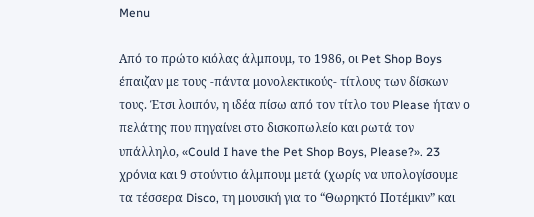Menu

Από το πρώτο κιόλας άλμπουμ, το 1986, οι Pet Shop Boys έπαιζαν με τους -πάντα μονολεκτικούς- τίτλους των δίσκων τους. Έτσι λοιπόν, η ιδέα πίσω από τον τίτλο του Please ήταν ο πελάτης που πηγαίνει στο δισκοπωλείο και ρωτά τον υπάλληλο, «Could I have the Pet Shop Boys, Please?». 23 χρόνια και 9 στούντιο άλμπουμ μετά (χωρίς να υπολογίσουμε τα τέσσερα Disco, τη μουσική για το “Θωρηκτό Ποτέμκιν” και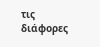τις διάφορες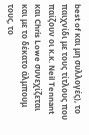best of και μη συλλογές), το παιχνίδι με τους τίτλους που παίζουν οι κ.κ. Neil Tennant και Chris Lowe συνεχίζεται και με το δέκατο άλμπουμ τους, το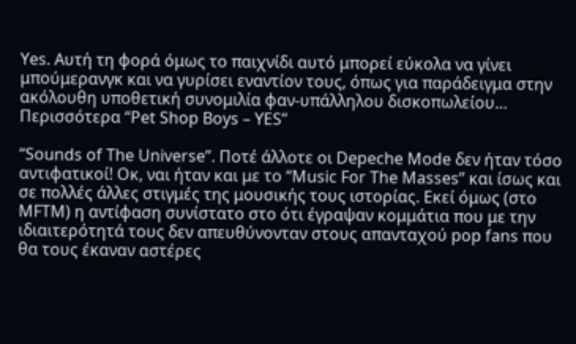Yes. Αυτή τη φορά όμως το παιχνίδι αυτό μπορεί εύκολα να γίνει μπούμερανγκ και να γυρίσει εναντίον τους, όπως για παράδειγμα στην ακόλουθη υποθετική συνομιλία φαν-υπάλληλου δισκοπωλείου… Περισσότερα “Pet Shop Boys – YES”

“Sounds of The Universe”. Ποτέ άλλοτε οι Depeche Mode δεν ήταν τόσο αντιφατικοί! Οκ, ναι ήταν και με το “Music For The Masses” και ίσως και σε πολλές άλλες στιγμές της μουσικής τους ιστορίας. Εκεί όμως (στο MFTM) η αντίφαση συνίστατο στο ότι έγραψαν κομμάτια που με την ιδιαιτερότητά τους δεν απευθύνονταν στους απανταχού pop fans που θα τους έκαναν αστέρες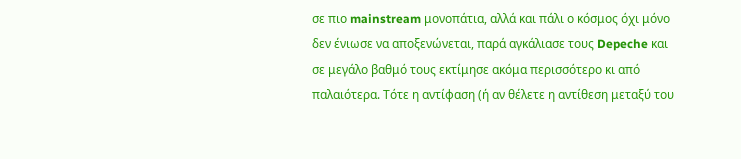σε πιο mainstream μονοπάτια, αλλά και πάλι ο κόσμος όχι μόνο δεν ένιωσε να αποξενώνεται, παρά αγκάλιασε τους Depeche και σε μεγάλο βαθμό τους εκτίμησε ακόμα περισσότερο κι από παλαιότερα. Τότε η αντίφαση (ή αν θέλετε η αντίθεση μεταξύ του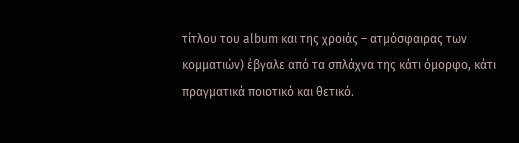τίτλου του album και της χροιάς – ατμόσφαιρας των κομματιών) έβγαλε από τα σπλάχνα της κάτι όμορφο, κάτι πραγματικά ποιοτικό και θετικό.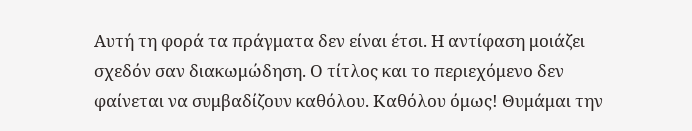Αυτή τη φορά τα πράγματα δεν είναι έτσι. Η αντίφαση μοιάζει σχεδόν σαν διακωμώδηση. Ο τίτλος και το περιεχόμενο δεν φαίνεται να συμβαδίζουν καθόλου. Καθόλου όμως! Θυμάμαι την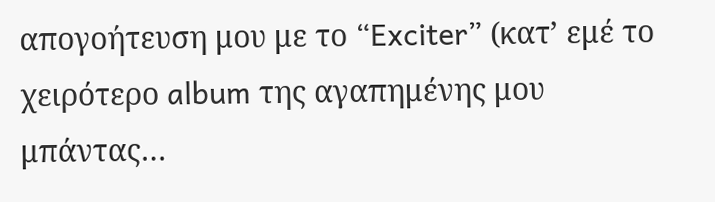απογοήτευση μου με το “Exciter” (κατ’ εμέ το χειρότερο album της αγαπημένης μου μπάντας…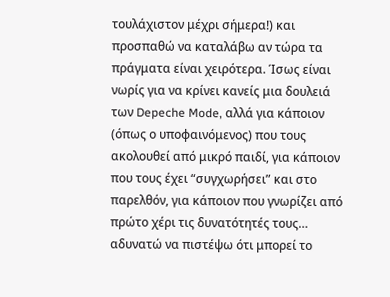τουλάχιστον μέχρι σήμερα!) και προσπαθώ να καταλάβω αν τώρα τα πράγματα είναι χειρότερα. Ίσως είναι νωρίς για να κρίνει κανείς μια δουλειά των Depeche Mode, αλλά για κάποιον (όπως ο υποφαινόμενος) που τους ακολουθεί από μικρό παιδί, για κάποιον που τους έχει “συγχωρήσει” και στο παρελθόν, για κάποιον που γνωρίζει από πρώτο χέρι τις δυνατότητές τους… αδυνατώ να πιστέψω ότι μπορεί το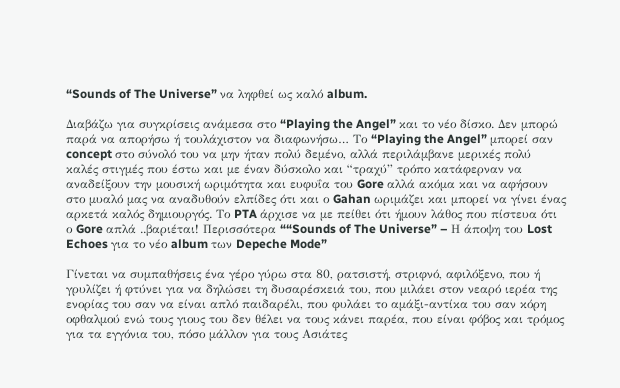“Sounds of The Universe” να ληφθεί ως καλό album.

Διαβάζω για συγκρίσεις ανάμεσα στο “Playing the Angel” και το νέο δίσκο. Δεν μπορώ παρά να απορήσω ή τουλάχιστον να διαφωνήσω… Το “Playing the Angel” μπορεί σαν concept στο σύνολό του να μην ήταν πολύ δεμένο, αλλά περιλάμβανε μερικές πολύ καλές στιγμές που έστω και με έναν δύσκολο και “τραχύ” τρόπο κατάφερναν να αναδείξουν την μουσική ωριμότητα και ευφυΐα του Gore αλλά ακόμα και να αφήσουν στο μυαλό μας να αναδυθούν ελπίδες ότι και ο Gahan ωριμάζει και μπορεί να γίνει ένας αρκετά καλός δημιουργός. Το PTA άρχισε να με πείθει ότι ήμουν λάθος που πίστευα ότι ο Gore απλά ..βαριέται! Περισσότερα ““Sounds of The Universe” – Η άποψη του Lost Echoes για το νέο album των Depeche Mode”

Γίνεται να συμπαθήσεις ένα γέρο γύρω στα 80, ρατσιστή, στριφνό, αφιλόξενο, που ή γρυλίζει ή φτύνει για να δηλώσει τη δυσαρέσκειά του, που μιλάει στον νεαρό ιερέα της ενορίας του σαν να είναι απλό παιδαρέλι, που φυλάει το αμάξι-αντίκα του σαν κόρη οφθαλμού ενώ τους γιους του δεν θέλει να τους κάνει παρέα, που είναι φόβος και τρόμος για τα εγγόνια του, πόσο μάλλον για τους Ασιάτες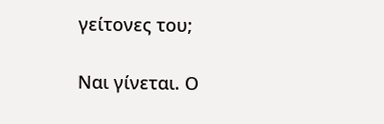γείτονες του;

Ναι γίνεται. Ο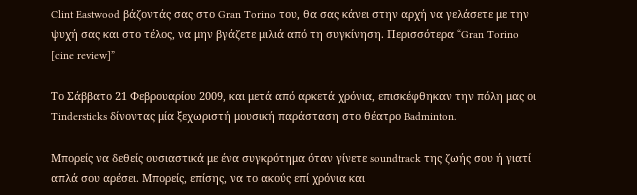Clint Eastwood βάζοντάς σας στο Gran Torino του, θα σας κάνει στην αρχή να γελάσετε με την ψυχή σας και στο τέλος, να μην βγάζετε μιλιά από τη συγκίνηση. Περισσότερα “Gran Torino [cine review]”

Το Σάββατο 21 Φεβρουαρίου 2009, και μετά από αρκετά χρόνια, επισκέφθηκαν την πόλη μας οι Tindersticks δίνοντας μία ξεχωριστή μουσική παράσταση στο θέατρο Badminton.

Μπορείς να δεθείς ουσιαστικά με ένα συγκρότημα όταν γίνετε soundtrack της ζωής σου ή γιατί απλά σου αρέσει. Μπορείς, επίσης, να το ακούς επί χρόνια και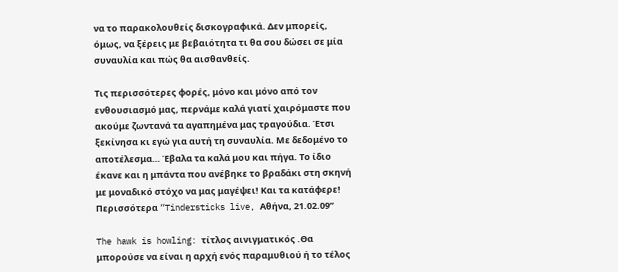να το παρακολουθείς δισκογραφικά. Δεν μπορείς, όμως, να ξέρεις με βεβαιότητα τι θα σου δώσει σε μία συναυλία και πώς θα αισθανθείς.

Τις περισσότερες φορές, μόνο και μόνο από τον ενθουσιασμό μας, περνάμε καλά γιατί χαιρόμαστε που ακούμε ζωντανά τα αγαπημένα μας τραγούδια. Έτσι ξεκίνησα κι εγώ για αυτή τη συναυλία. Με δεδομένο το αποτέλεσμα… Έβαλα τα καλά μου και πήγα. Το ίδιο έκανε και η μπάντα που ανέβηκε το βραδάκι στη σκηνή με μοναδικό στόχο να μας μαγέψει! Και τα κατάφερε! Περισσότερα “Tindersticks live, Αθήνα, 21.02.09”

The hawk is howling: τίτλος αινιγματικός .Θα μπορούσε να είναι η αρχή ενός παραμυθιού ή το τέλος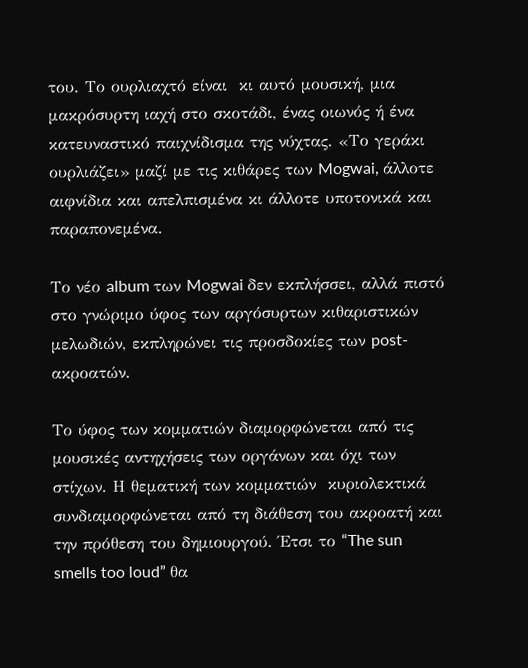του. Το ουρλιαχτό είναι  κι αυτό μουσική, μια μακρόσυρτη ιαχή στο σκοτάδι, ένας οιωνός ή ένα κατευναστικό παιχνίδισμα της νύχτας. «Το γεράκι  ουρλιάζει» μαζί με τις κιθάρες των Mogwai, άλλοτε αιφνίδια και απελπισμένα κι άλλοτε υποτονικά και παραπονεμένα.

Το νέο album των Mogwai δεν εκπλήσσει, αλλά πιστό στο γνώριμο ύφος των αργόσυρτων κιθαριστικών μελωδιών, εκπληρώνει τις προσδοκίες των post-ακροατών.

Το ύφος των κομματιών διαμορφώνεται από τις μουσικές αντηχήσεις των οργάνων και όχι των στίχων. Η θεματική των κομματιών  κυριολεκτικά συνδιαμορφώνεται από τη διάθεση του ακροατή και την πρόθεση του δημιουργού. Έτσι το “The sun smells too loud” θα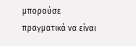μπορούσε πραγματικά να είναι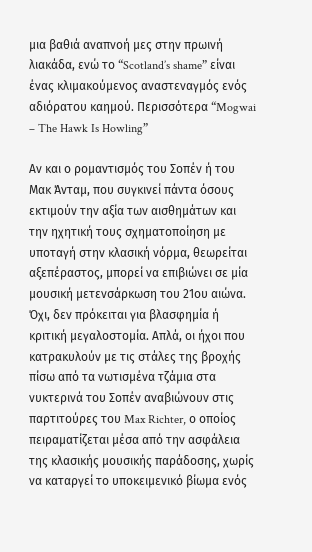μια βαθιά αναπνοή μες στην πρωινή λιακάδα, ενώ το “Scotland’s shame” είναι ένας κλιμακούμενος αναστεναγμός ενός αδιόρατου καημού. Περισσότερα “Mogwai – The Hawk Is Howling”

Αν και ο ρομαντισμός του Σοπέν ή του Μακ Άνταμ, που συγκινεί πάντα όσους εκτιμούν την αξία των αισθημάτων και την ηχητική τους σχηματοποίηση με υποταγή στην κλασική νόρμα, θεωρείται αξεπέραστος, μπορεί να επιβιώνει σε μία μουσική μετενσάρκωση του 21ου αιώνα. Όχι, δεν πρόκειται για βλασφημία ή κριτική μεγαλοστομία. Απλά, οι ήχοι που κατρακυλούν με τις στάλες της βροχής πίσω από τα νωτισμένα τζάμια στα νυκτερινά του Σοπέν αναβιώνουν στις παρτιτούρες του Max Richter, ο οποίος πειραματίζεται μέσα από την ασφάλεια της κλασικής μουσικής παράδοσης, χωρίς να καταργεί το υποκειμενικό βίωμα ενός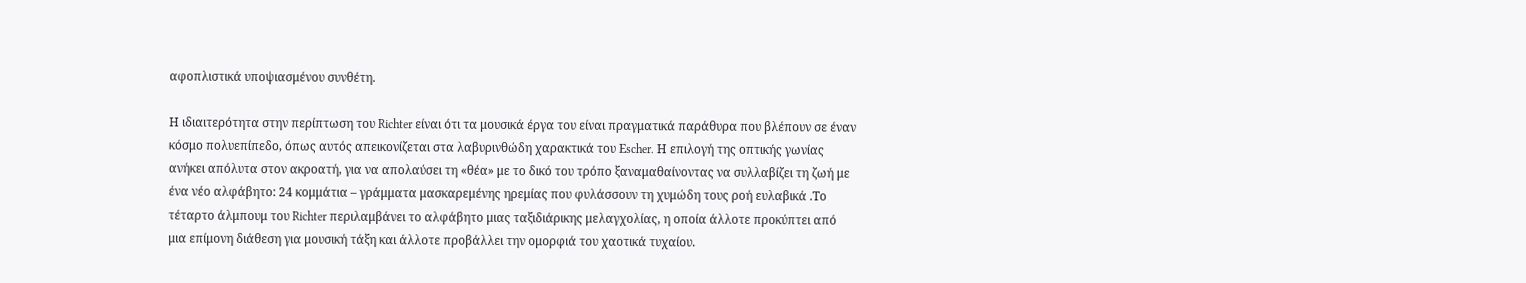αφοπλιστικά υποψιασμένου συνθέτη.

Η ιδιαιτερότητα στην περίπτωση του Richter είναι ότι τα μουσικά έργα του είναι πραγματικά παράθυρα που βλέπουν σε έναν κόσμο πολυεπίπεδο, όπως αυτός απεικονίζεται στα λαβυρινθώδη χαρακτικά του Εscher. Η επιλογή της οπτικής γωνίας ανήκει απόλυτα στον ακροατή, για να απολαύσει τη «θέα» με το δικό του τρόπο ξαναμαθαίνοντας να συλλαβίζει τη ζωή με ένα νέο αλφάβητο: 24 κομμάτια – γράμματα μασκαρεμένης ηρεμίας που φυλάσσουν τη χυμώδη τους ροή ευλαβικά .Το τέταρτο άλμπουμ του Richter περιλαμβάνει το αλφάβητο μιας ταξιδιάρικης μελαγχολίας, η οποία άλλοτε προκύπτει από μια επίμονη διάθεση για μουσική τάξη και άλλοτε προβάλλει την ομορφιά του χαοτικά τυχαίου.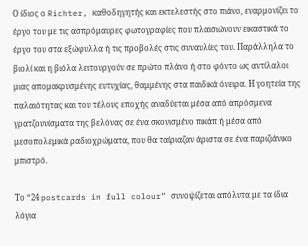Ο ίδιος ο Richter, καθοδηγητής και εκτελεστής στο πιάνο, εναρμονίζει το έργο του με τις ασπρόμαυρες φωτογραφίες που πλαισιώνουν εικαστικά το έργο του στα εξώφυλλα ή τις προβολές στις συναυλίες του. Παράλληλα το βιολί και η βιόλα λειτουργούν σε πρώτο πλάνο ή στο φόντο ως αντίλαλοι μιας απομακρυσμένης ευτυχίας, θαμμένης στα παιδικά όνειρα. Η γοητεία της παλαιότητας και του τέλους εποχής αναδύεται μέσα από απρόσμενα γρατζουνίσματα της βελόνας σε ένα σκονισμένο πικάπ ή μέσα από μεσοπολεμικά ραδιοχρώματα, που θα ταίριαζαν άριστα σε ένα παριζιάνικο μπιστρό.

Το “24 postcards in full colour” συνοψίζεται απόλυτα με τα ίδια λόγια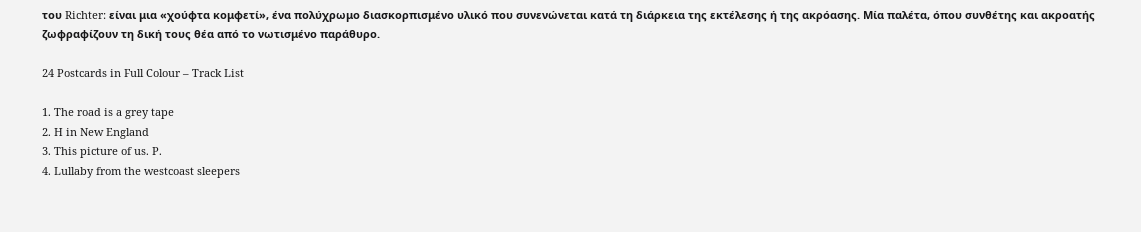του Richter: είναι μια «χούφτα κομφετί», ένα πολύχρωμο διασκορπισμένο υλικό που συνενώνεται κατά τη διάρκεια της εκτέλεσης ή της ακρόασης. Μία παλέτα, όπου συνθέτης και ακροατής ζωφραφίζουν τη δική τους θέα από το νωτισμένο παράθυρο.

24 Postcards in Full Colour – Track List

1. The road is a grey tape
2. H in New England
3. This picture of us. P.
4. Lullaby from the westcoast sleepers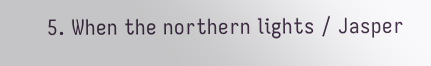5. When the northern lights / Jasper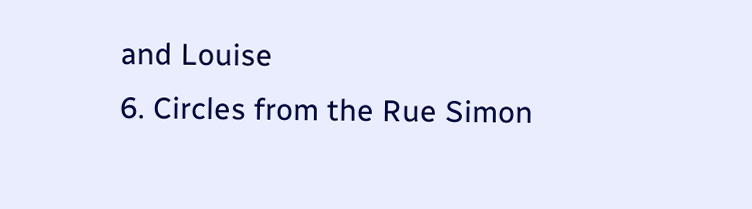and Louise
6. Circles from the Rue Simon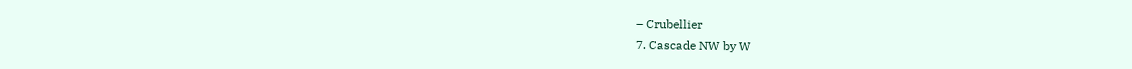– Crubellier
7. Cascade NW by W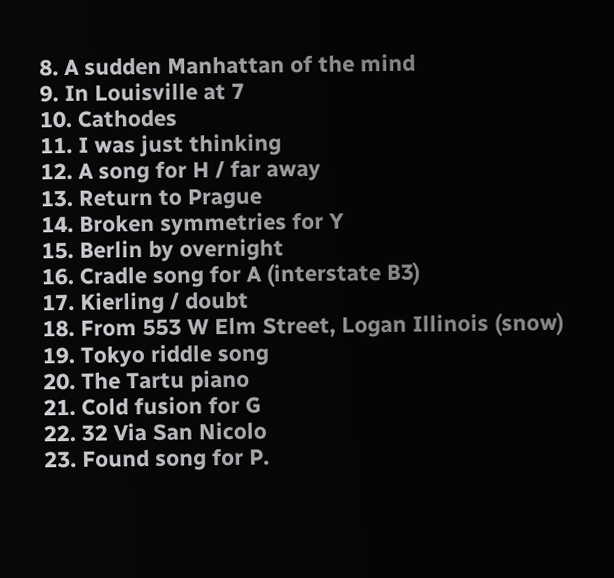8. A sudden Manhattan of the mind
9. In Louisville at 7
10. Cathodes
11. I was just thinking
12. A song for H / far away
13. Return to Prague
14. Broken symmetries for Y
15. Berlin by overnight
16. Cradle song for A (interstate B3)
17. Kierling / doubt
18. From 553 W Elm Street, Logan Illinois (snow)
19. Tokyo riddle song
20. The Tartu piano
21. Cold fusion for G
22. 32 Via San Nicolo
23. Found song for P.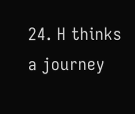24. H thinks a journey